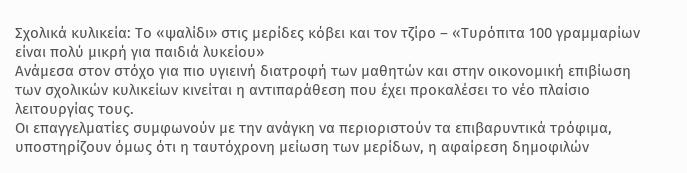Σχολικά κυλικεία: Το «ψαλίδι» στις μερίδες κόβει και τον τζίρο – «Τυρόπιτα 100 γραμμαρίων είναι πολύ μικρή για παιδιά λυκείου»
Ανάμεσα στον στόχο για πιο υγιεινή διατροφή των μαθητών και στην οικονομική επιβίωση των σχολικών κυλικείων κινείται η αντιπαράθεση που έχει προκαλέσει το νέο πλαίσιο λειτουργίας τους.
Οι επαγγελματίες συμφωνούν με την ανάγκη να περιοριστούν τα επιβαρυντικά τρόφιμα, υποστηρίζουν όμως ότι η ταυτόχρονη μείωση των μερίδων, η αφαίρεση δημοφιλών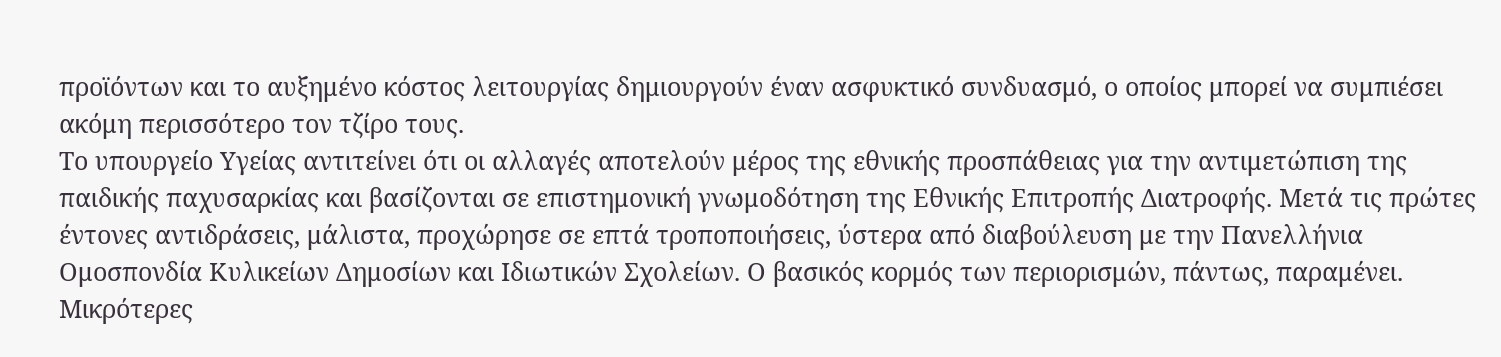προϊόντων και το αυξημένο κόστος λειτουργίας δημιουργούν έναν ασφυκτικό συνδυασμό, ο οποίος μπορεί να συμπιέσει ακόμη περισσότερο τον τζίρο τους.
Το υπουργείο Υγείας αντιτείνει ότι οι αλλαγές αποτελούν μέρος της εθνικής προσπάθειας για την αντιμετώπιση της παιδικής παχυσαρκίας και βασίζονται σε επιστημονική γνωμοδότηση της Εθνικής Επιτροπής Διατροφής. Μετά τις πρώτες έντονες αντιδράσεις, μάλιστα, προχώρησε σε επτά τροποποιήσεις, ύστερα από διαβούλευση με την Πανελλήνια Ομοσπονδία Κυλικείων Δημοσίων και Ιδιωτικών Σχολείων. Ο βασικός κορμός των περιορισμών, πάντως, παραμένει.
Μικρότερες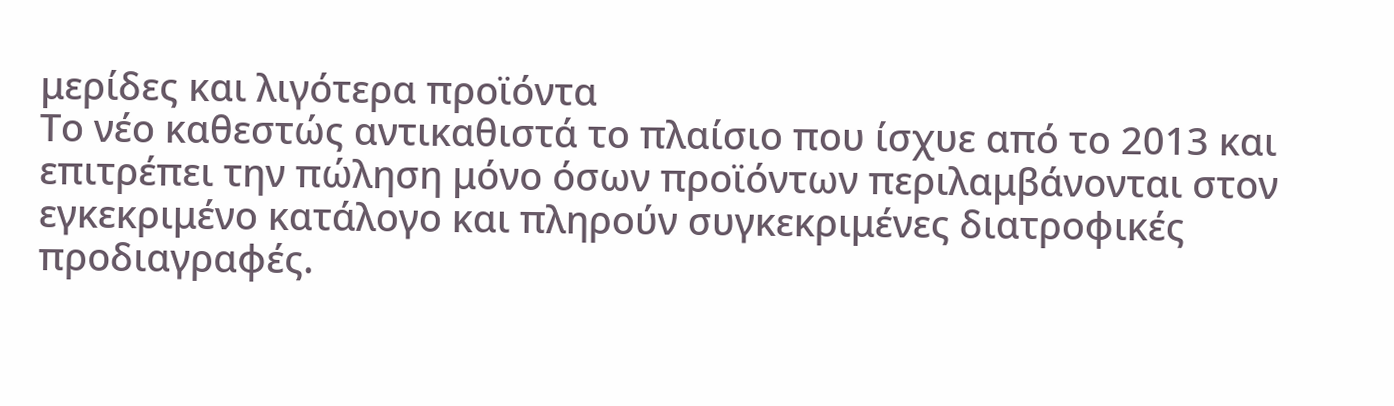μερίδες και λιγότερα προϊόντα
Το νέο καθεστώς αντικαθιστά το πλαίσιο που ίσχυε από το 2013 και επιτρέπει την πώληση μόνο όσων προϊόντων περιλαμβάνονται στον εγκεκριμένο κατάλογο και πληρούν συγκεκριμένες διατροφικές προδιαγραφές.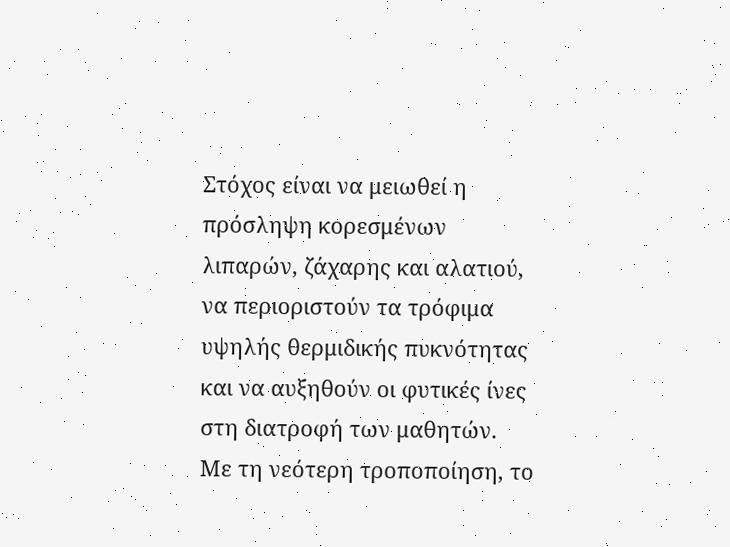Στόχος είναι να μειωθεί η πρόσληψη κορεσμένων λιπαρών, ζάχαρης και αλατιού, να περιοριστούν τα τρόφιμα υψηλής θερμιδικής πυκνότητας και να αυξηθούν οι φυτικές ίνες στη διατροφή των μαθητών.
Με τη νεότερη τροποποίηση, το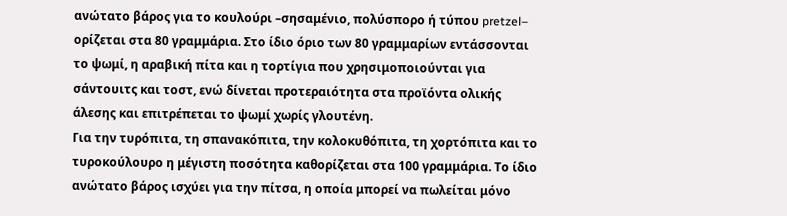ανώτατο βάρος για το κουλούρι –σησαμένιο, πολύσπορο ή τύπου pretzel– ορίζεται στα 80 γραμμάρια. Στο ίδιο όριο των 80 γραμμαρίων εντάσσονται το ψωμί, η αραβική πίτα και η τορτίγια που χρησιμοποιούνται για σάντουιτς και τοστ, ενώ δίνεται προτεραιότητα στα προϊόντα ολικής άλεσης και επιτρέπεται το ψωμί χωρίς γλουτένη.
Για την τυρόπιτα, τη σπανακόπιτα, την κολοκυθόπιτα, τη χορτόπιτα και το τυροκούλουρο η μέγιστη ποσότητα καθορίζεται στα 100 γραμμάρια. Το ίδιο ανώτατο βάρος ισχύει για την πίτσα, η οποία μπορεί να πωλείται μόνο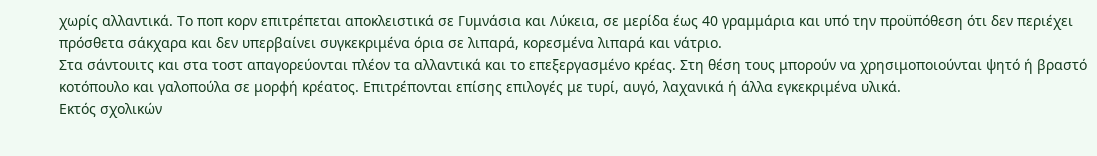χωρίς αλλαντικά. Το ποπ κορν επιτρέπεται αποκλειστικά σε Γυμνάσια και Λύκεια, σε μερίδα έως 40 γραμμάρια και υπό την προϋπόθεση ότι δεν περιέχει πρόσθετα σάκχαρα και δεν υπερβαίνει συγκεκριμένα όρια σε λιπαρά, κορεσμένα λιπαρά και νάτριο.
Στα σάντουιτς και στα τοστ απαγορεύονται πλέον τα αλλαντικά και το επεξεργασμένο κρέας. Στη θέση τους μπορούν να χρησιμοποιούνται ψητό ή βραστό κοτόπουλο και γαλοπούλα σε μορφή κρέατος. Επιτρέπονται επίσης επιλογές με τυρί, αυγό, λαχανικά ή άλλα εγκεκριμένα υλικά.
Εκτός σχολικών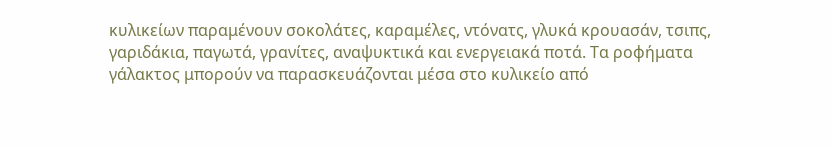κυλικείων παραμένουν σοκολάτες, καραμέλες, ντόνατς, γλυκά κρουασάν, τσιπς, γαριδάκια, παγωτά, γρανίτες, αναψυκτικά και ενεργειακά ποτά. Τα ροφήματα γάλακτος μπορούν να παρασκευάζονται μέσα στο κυλικείο από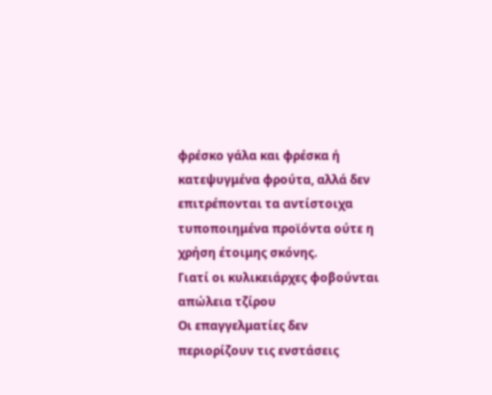φρέσκο γάλα και φρέσκα ή κατεψυγμένα φρούτα, αλλά δεν επιτρέπονται τα αντίστοιχα τυποποιημένα προϊόντα ούτε η χρήση έτοιμης σκόνης.
Γιατί οι κυλικειάρχες φοβούνται απώλεια τζίρου
Οι επαγγελματίες δεν περιορίζουν τις ενστάσεις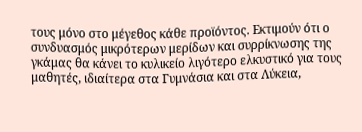τους μόνο στο μέγεθος κάθε προϊόντος. Εκτιμούν ότι ο συνδυασμός μικρότερων μερίδων και συρρίκνωσης της γκάμας θα κάνει το κυλικείο λιγότερο ελκυστικό για τους μαθητές, ιδιαίτερα στα Γυμνάσια και στα Λύκεια,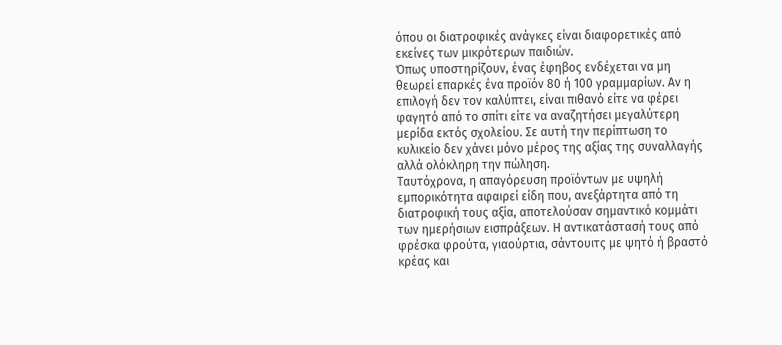όπου οι διατροφικές ανάγκες είναι διαφορετικές από εκείνες των μικρότερων παιδιών.
Όπως υποστηρίζουν, ένας έφηβος ενδέχεται να μη θεωρεί επαρκές ένα προϊόν 80 ή 100 γραμμαρίων. Αν η επιλογή δεν τον καλύπτει, είναι πιθανό είτε να φέρει φαγητό από το σπίτι είτε να αναζητήσει μεγαλύτερη μερίδα εκτός σχολείου. Σε αυτή την περίπτωση το κυλικείο δεν χάνει μόνο μέρος της αξίας της συναλλαγής αλλά ολόκληρη την πώληση.
Ταυτόχρονα, η απαγόρευση προϊόντων με υψηλή εμπορικότητα αφαιρεί είδη που, ανεξάρτητα από τη διατροφική τους αξία, αποτελούσαν σημαντικό κομμάτι των ημερήσιων εισπράξεων. Η αντικατάστασή τους από φρέσκα φρούτα, γιαούρτια, σάντουιτς με ψητό ή βραστό κρέας και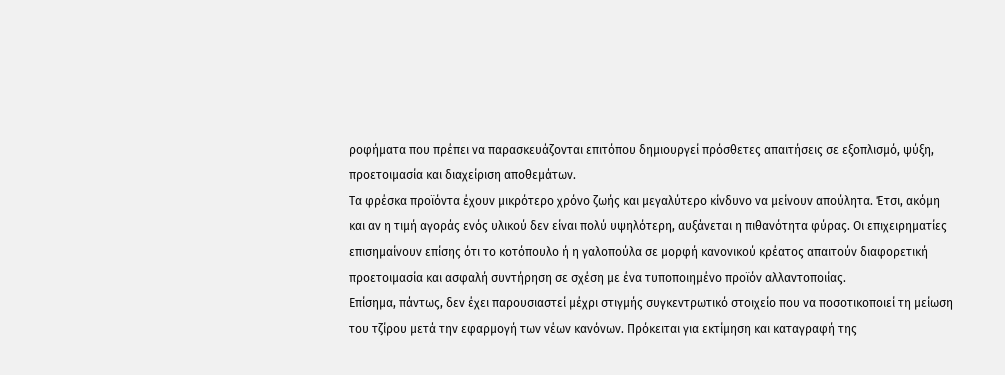ροφήματα που πρέπει να παρασκευάζονται επιτόπου δημιουργεί πρόσθετες απαιτήσεις σε εξοπλισμό, ψύξη, προετοιμασία και διαχείριση αποθεμάτων.
Τα φρέσκα προϊόντα έχουν μικρότερο χρόνο ζωής και μεγαλύτερο κίνδυνο να μείνουν απούλητα. Έτσι, ακόμη και αν η τιμή αγοράς ενός υλικού δεν είναι πολύ υψηλότερη, αυξάνεται η πιθανότητα φύρας. Οι επιχειρηματίες επισημαίνουν επίσης ότι το κοτόπουλο ή η γαλοπούλα σε μορφή κανονικού κρέατος απαιτούν διαφορετική προετοιμασία και ασφαλή συντήρηση σε σχέση με ένα τυποποιημένο προϊόν αλλαντοποιίας.
Επίσημα, πάντως, δεν έχει παρουσιαστεί μέχρι στιγμής συγκεντρωτικό στοιχείο που να ποσοτικοποιεί τη μείωση του τζίρου μετά την εφαρμογή των νέων κανόνων. Πρόκειται για εκτίμηση και καταγραφή της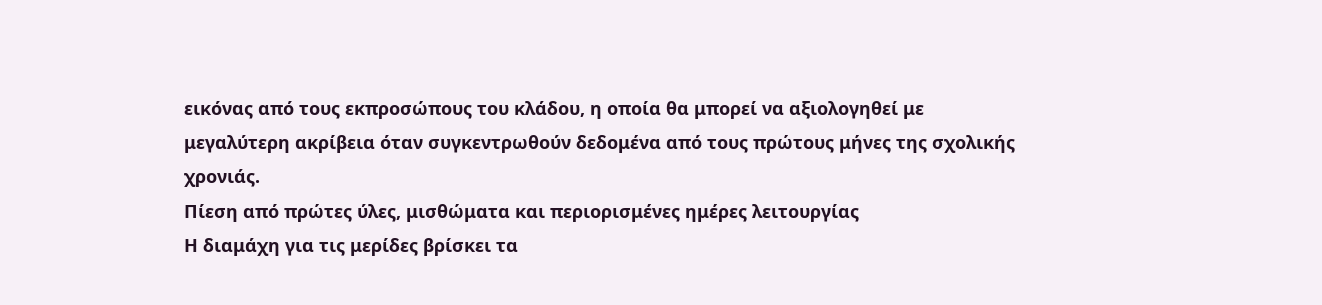εικόνας από τους εκπροσώπους του κλάδου, η οποία θα μπορεί να αξιολογηθεί με μεγαλύτερη ακρίβεια όταν συγκεντρωθούν δεδομένα από τους πρώτους μήνες της σχολικής χρονιάς.
Πίεση από πρώτες ύλες, μισθώματα και περιορισμένες ημέρες λειτουργίας
Η διαμάχη για τις μερίδες βρίσκει τα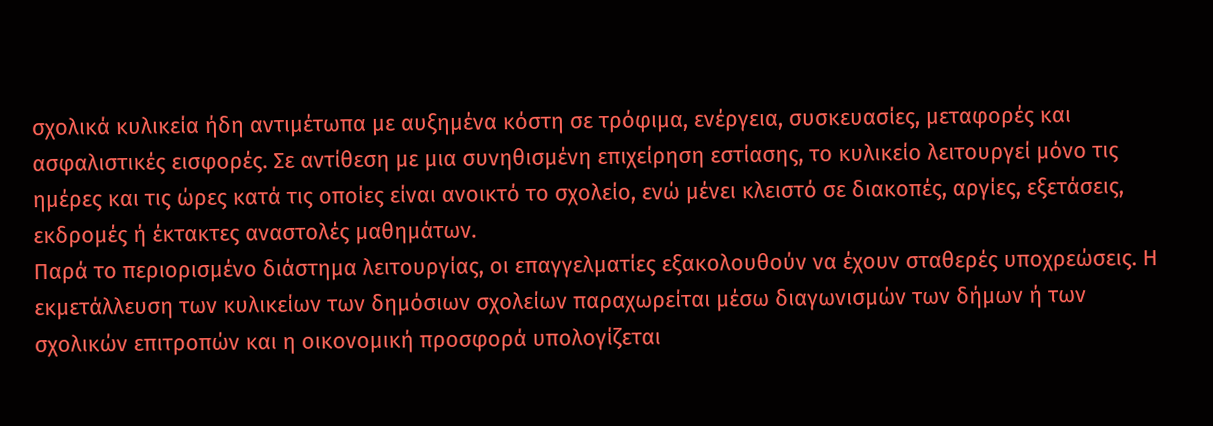σχολικά κυλικεία ήδη αντιμέτωπα με αυξημένα κόστη σε τρόφιμα, ενέργεια, συσκευασίες, μεταφορές και ασφαλιστικές εισφορές. Σε αντίθεση με μια συνηθισμένη επιχείρηση εστίασης, το κυλικείο λειτουργεί μόνο τις ημέρες και τις ώρες κατά τις οποίες είναι ανοικτό το σχολείο, ενώ μένει κλειστό σε διακοπές, αργίες, εξετάσεις, εκδρομές ή έκτακτες αναστολές μαθημάτων.
Παρά το περιορισμένο διάστημα λειτουργίας, οι επαγγελματίες εξακολουθούν να έχουν σταθερές υποχρεώσεις. Η εκμετάλλευση των κυλικείων των δημόσιων σχολείων παραχωρείται μέσω διαγωνισμών των δήμων ή των σχολικών επιτροπών και η οικονομική προσφορά υπολογίζεται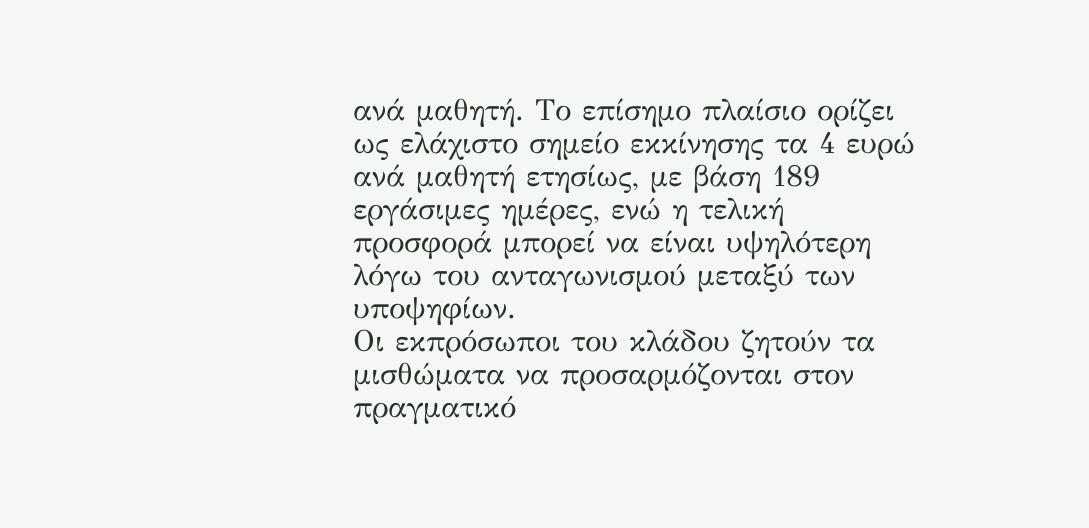ανά μαθητή. Το επίσημο πλαίσιο ορίζει ως ελάχιστο σημείο εκκίνησης τα 4 ευρώ ανά μαθητή ετησίως, με βάση 189 εργάσιμες ημέρες, ενώ η τελική προσφορά μπορεί να είναι υψηλότερη λόγω του ανταγωνισμού μεταξύ των υποψηφίων.
Οι εκπρόσωποι του κλάδου ζητούν τα μισθώματα να προσαρμόζονται στον πραγματικό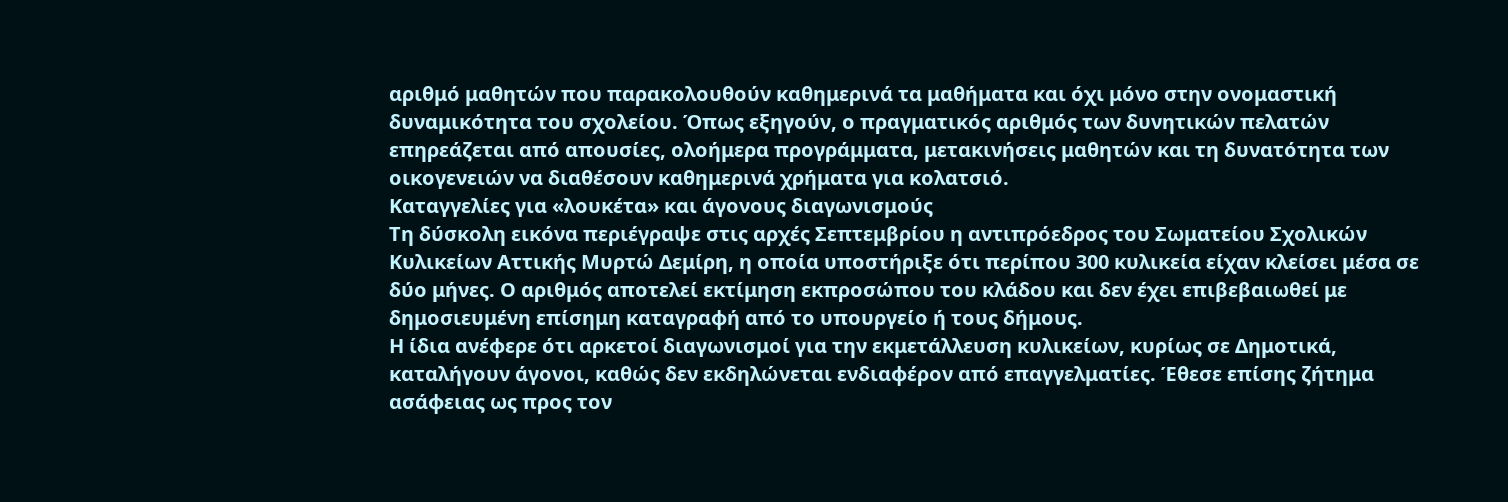αριθμό μαθητών που παρακολουθούν καθημερινά τα μαθήματα και όχι μόνο στην ονομαστική δυναμικότητα του σχολείου. Όπως εξηγούν, ο πραγματικός αριθμός των δυνητικών πελατών επηρεάζεται από απουσίες, ολοήμερα προγράμματα, μετακινήσεις μαθητών και τη δυνατότητα των οικογενειών να διαθέσουν καθημερινά χρήματα για κολατσιό.
Καταγγελίες για «λουκέτα» και άγονους διαγωνισμούς
Τη δύσκολη εικόνα περιέγραψε στις αρχές Σεπτεμβρίου η αντιπρόεδρος του Σωματείου Σχολικών Κυλικείων Αττικής Μυρτώ Δεμίρη, η οποία υποστήριξε ότι περίπου 300 κυλικεία είχαν κλείσει μέσα σε δύο μήνες. Ο αριθμός αποτελεί εκτίμηση εκπροσώπου του κλάδου και δεν έχει επιβεβαιωθεί με δημοσιευμένη επίσημη καταγραφή από το υπουργείο ή τους δήμους.
Η ίδια ανέφερε ότι αρκετοί διαγωνισμοί για την εκμετάλλευση κυλικείων, κυρίως σε Δημοτικά, καταλήγουν άγονοι, καθώς δεν εκδηλώνεται ενδιαφέρον από επαγγελματίες. Έθεσε επίσης ζήτημα ασάφειας ως προς τον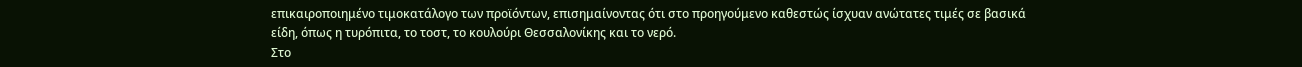επικαιροποιημένο τιμοκατάλογο των προϊόντων, επισημαίνοντας ότι στο προηγούμενο καθεστώς ίσχυαν ανώτατες τιμές σε βασικά είδη, όπως η τυρόπιτα, το τοστ, το κουλούρι Θεσσαλονίκης και το νερό.
Στο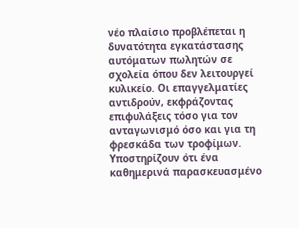νέο πλαίσιο προβλέπεται η δυνατότητα εγκατάστασης αυτόματων πωλητών σε σχολεία όπου δεν λειτουργεί κυλικείο. Οι επαγγελματίες αντιδρούν, εκφράζοντας επιφυλάξεις τόσο για τον ανταγωνισμό όσο και για τη φρεσκάδα των τροφίμων. Υποστηρίζουν ότι ένα καθημερινά παρασκευασμένο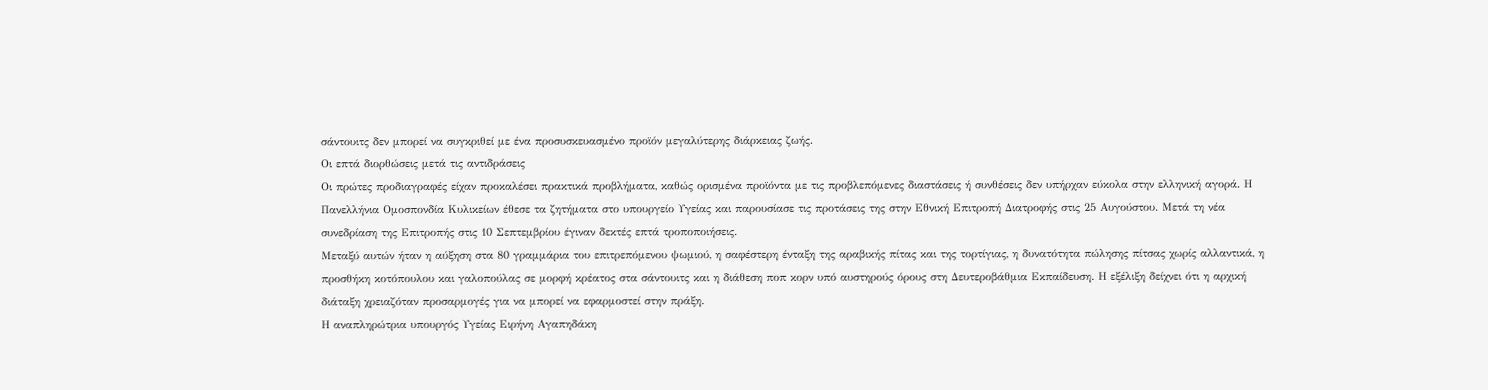σάντουιτς δεν μπορεί να συγκριθεί με ένα προσυσκευασμένο προϊόν μεγαλύτερης διάρκειας ζωής.
Οι επτά διορθώσεις μετά τις αντιδράσεις
Οι πρώτες προδιαγραφές είχαν προκαλέσει πρακτικά προβλήματα, καθώς ορισμένα προϊόντα με τις προβλεπόμενες διαστάσεις ή συνθέσεις δεν υπήρχαν εύκολα στην ελληνική αγορά. Η Πανελλήνια Ομοσπονδία Κυλικείων έθεσε τα ζητήματα στο υπουργείο Υγείας και παρουσίασε τις προτάσεις της στην Εθνική Επιτροπή Διατροφής στις 25 Αυγούστου. Μετά τη νέα συνεδρίαση της Επιτροπής στις 10 Σεπτεμβρίου έγιναν δεκτές επτά τροποποιήσεις.
Μεταξύ αυτών ήταν η αύξηση στα 80 γραμμάρια του επιτρεπόμενου ψωμιού, η σαφέστερη ένταξη της αραβικής πίτας και της τορτίγιας, η δυνατότητα πώλησης πίτσας χωρίς αλλαντικά, η προσθήκη κοτόπουλου και γαλοπούλας σε μορφή κρέατος στα σάντουιτς και η διάθεση ποπ κορν υπό αυστηρούς όρους στη Δευτεροβάθμια Εκπαίδευση. Η εξέλιξη δείχνει ότι η αρχική διάταξη χρειαζόταν προσαρμογές για να μπορεί να εφαρμοστεί στην πράξη.
Η αναπληρώτρια υπουργός Υγείας Ειρήνη Αγαπηδάκη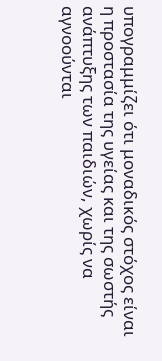υπογραμμίζει ότι μοναδικός στόχος είναι η προστασία της υγείας και της σωστής ανάπτυξης των παιδιών, χωρίς να αγνοούνται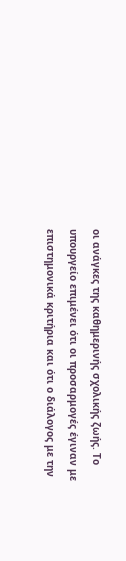οι ανάγκες της καθημερινής σχολικής ζωής. Το υπουργείο επιμένει ότι οι προσαρμογές έγιναν με επιστημονικά κριτήρια και ότι ο διάλογος με την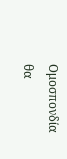Ομοσπονδία θα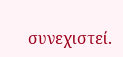συνεχιστεί.